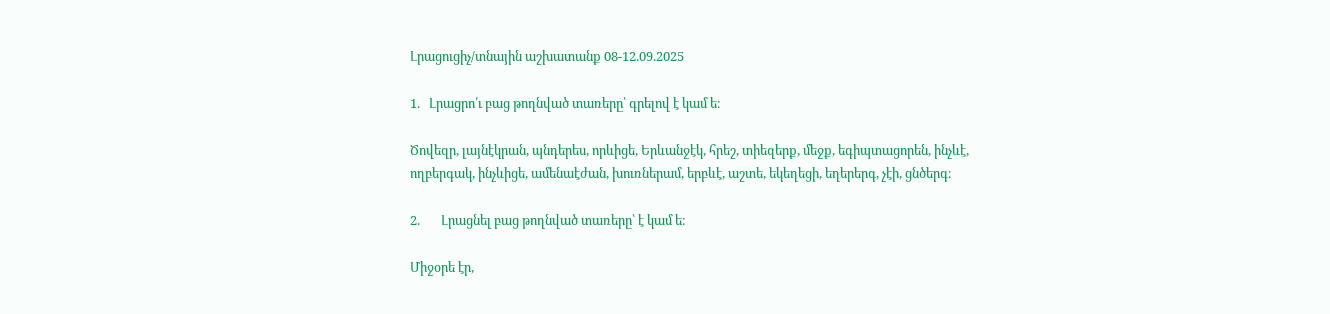Լրացուցիչ/տնային աշխատանք 08-12.09.2025

1.   Լրացրո՛ւ բաց թողնված տառերը՝ գրելով է կամ ե։

Ծովեզր, լայնէկրան, պնդերես, որևիցե, Երևանջէկ, հրեշ, տիեզերք, մեջք, եգիպտացորեն, ինչևէ, ողբերգակ, ինչևիցե, ամենաէժան, խուռներամ, երբևէ, աշտե, եկեղեցի, եղերերգ, չէի, ցնծերգ։

2.       Լրացնել բաց թողնված տառերը՝ է կամ ե։

Միջօրե էր,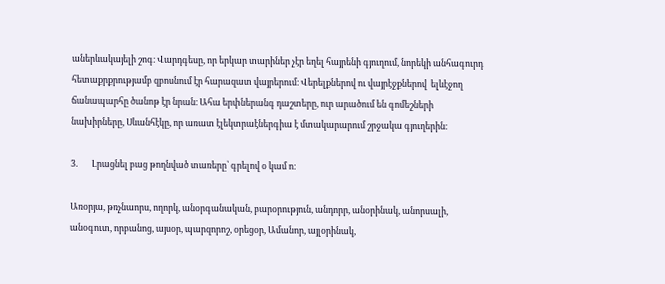աներևակայելի շոգ։ Վարդգեսը, որ երկար տարիներ չէր եղել հայրենի գյուղում, նորեկի անհագուրդ հետաքրքրությամբ զբոսնում էր հարազատ վայրերում։ Վերելքներով ու վայրէջքներով  ելևէջող ճանապարհը ծանոթ էր նրան։ Ահա երփներանգ դաշտերը, ուր արածում են գոմեշների նախիրները, Սևանհէկը, որ առատ էլեկտրաէներգիա է մտակարարում շրջակա գյուղերին։

3.       Լրացնել բաց թողնված տառերը՝ գրելով օ կամ ո։

Առօրյա, թռչնաորս, ողորկ, անօրգանական, բարօրություն, անդորր, անօրինակ, անորսալի, անօգուտ, որբանոց, այսօր, պարզորոշ, օրեցօր, Ամանոր, այլօրինակ,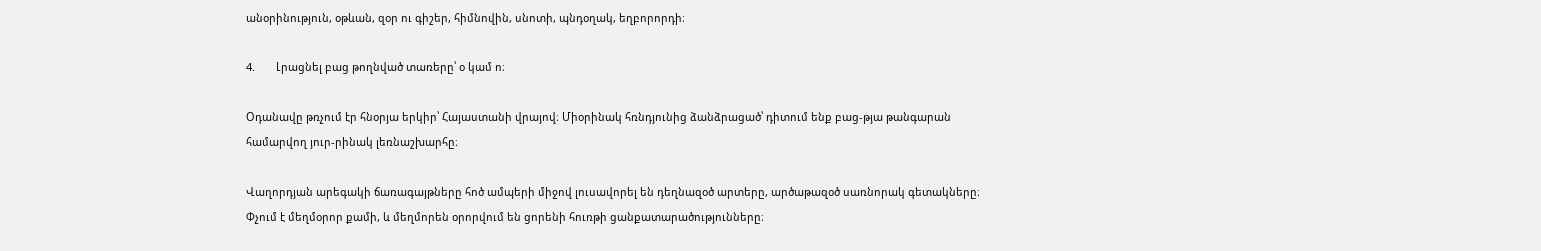անօրինություն, օթևան, զօր ու գիշեր, հիմնովին, սնոտի, պնդօղակ, եղբորորդի։

4.       Լրացնել բաց թողնված տառերը՝ օ կամ ո։

Օդանավը թռչում էր հնօրյա երկիր՝ Հայաստանի վրայով։ Միօրինակ հռնդյունից ձանձրացած՝ դիտում ենք բաց-թյա թանգարան համարվող յուր-րինակ լեռնաշխարհը։

Վաղորդյան արեգակի ճառագայթները հոծ ամպերի միջով լուսավորել են դեղնազօծ արտերը, արծաթազօծ սառնորակ գետակները։ Փչում է մեղմօրոր քամի, և մեղմորեն օրորվում են ցորենի հուռթի ցանքատարածությունները։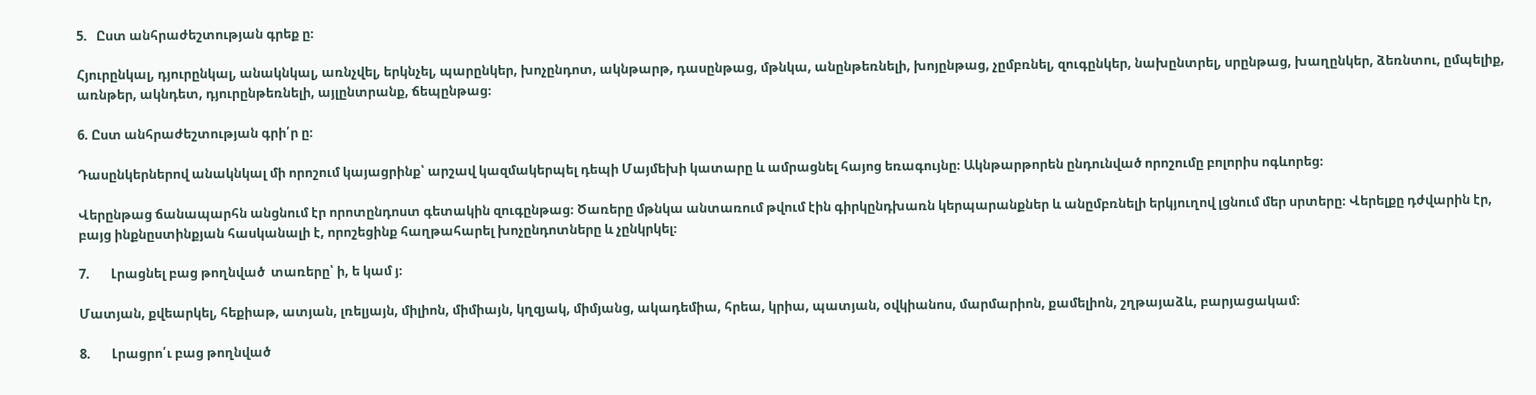5.   Ըստ անհրաժեշտության գրեք ը։

Հյուրընկալ, դյուրընկալ, անակնկալ, առնչվել, երկնչել, պարընկեր, խոչընդոտ, ակնթարթ, դասընթաց, մթնկա, անընթեռնելի, խոյընթաց, չըմբռնել, զուգընկեր, նախընտրել, սրընթաց, խաղընկեր, ձեռնտու, ըմպելիք, առնթեր, ակնդետ, դյուրընթեռնելի, այլընտրանք, ճեպընթաց։

6. Ըստ անհրաժեշտության գրի՛ր ը։

Դասընկերներով անակնկալ մի որոշում կայացրինք՝ արշավ կազմակերպել դեպի Մայմեխի կատարը և ամրացնել հայոց եռագույնը։ Ակնթարթորեն ընդունված որոշումը բոլորիս ոգևորեց։

Վերընթաց ճանապարհն անցնում էր որոտընդոստ գետակին զուգընթաց։ Ծառերը մթնկա անտառում թվում էին գիրկընդխառն կերպարանքներ և անըմբռնելի երկյուղով լցնում մեր սրտերը։ Վերելքը դժվարին էր, բայց ինքնըստինքյան հասկանալի է, որոշեցինք հաղթահարել խոչընդոտները և չընկրկել։

7.       Լրացնել բաց թողնված  տառերը՝ ի, ե կամ յ։

Մատյան, քվեարկել, հեքիաթ, ատյան, լռելյայն, միլիոն, միմիայն, կղզյակ, միմյանց, ակադեմիա, հրեա, կրիա, պատյան, օվկիանոս, մարմարիոն, քամելիոն, շղթայաձև, բարյացակամ։

8.       Լրացրո՛ւ բաց թողնված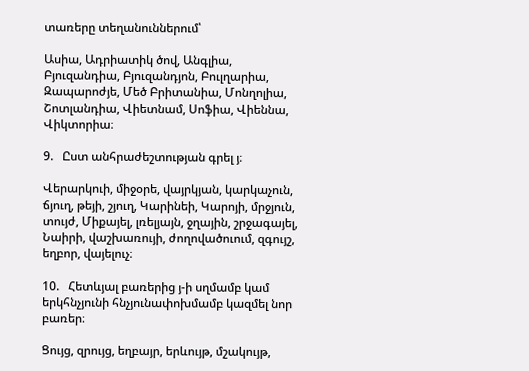տառերը տեղանուններում՝

Ասիա, Ադրիատիկ ծով, Անգլիա, Բյուզանդիա, Բյուզանդյոն, Բուլղարիա, Զապարոժյե, Մեծ Բրիտանիա, Մոնղոլիա, Շոտլանդիա, Վիետնամ, Սոֆիա, Վիեննա, Վիկտորիա։

9.   Ըստ անհրաժեշտության գրել յ։

Վերարկուի, միջօրե, վայրկյան, կարկաչուն, ճյուղ, թեյի, շյուղ, Կարինեի, Կարոյի, մրջյուն, տույժ, Միքայել, լռելյայն, ջղային, շրջագայել, Նաիրի, վաշխառույի, ժողովածուում, զգույշ, եղբոր, վայելուչ։

10.   Հետևյալ բառերից յ-ի սղմամբ կամ երկհնչյունի հնչյունափոխմամբ կազմել նոր բառեր։

Ցույց, զրույց, եղբայր, երևույթ, մշակույթ,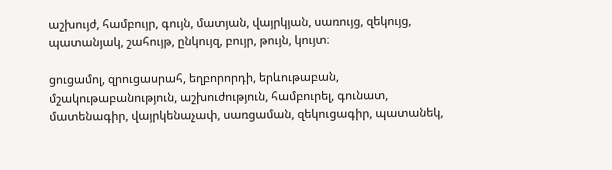աշխույժ, համբույր, գույն, մատյան, վայրկյան, սառույց, զեկույց, պատանյակ, շահույթ, ընկույզ, բույր, թույն, կույտ։

ցուցամոլ, զրուցասրահ, եղբորորդի, երևութաբան, մշակութաբանություն, աշխուժություն, համբուրել, գունատ, մատենագիր, վայրկենաչափ, սառցաման, զեկուցագիր, պատանեկ,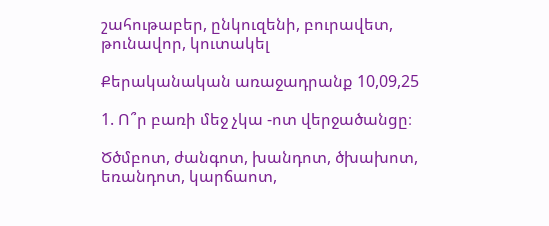շահութաբեր, ընկուզենի, բուրավետ, թունավոր, կուտակել

Քերականական առաջադրանք 10,09,25

1. Ո՞ր բառի մեջ չկա -ոտ վերջածանցը։

Ծծմբոտ, ժանգոտ, խանդոտ, ծխախոտ, եռանդոտ, կարճաոտ,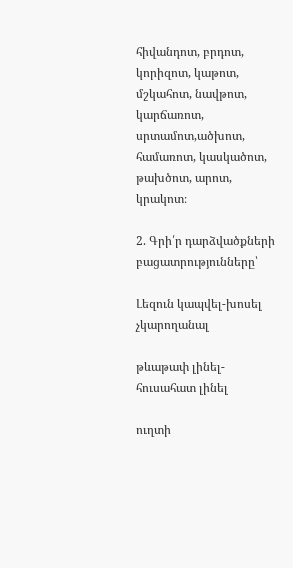հիվանդոտ, բրդոտ, կորիզոտ, կաթոտ, մշկահոտ, նավթոտ, կարճառոտ, սրտամոտ,ածխոտ, համառոտ, կասկածոտ, թախծոտ, արոտ, կրակոտ։

2. Գրի՛ր դարձվածքների բացատրությունները՝

Լեզուն կապվել-խոսել չկարողանալ

թևաթափ լինել-հուսահատ լինել

ուղտի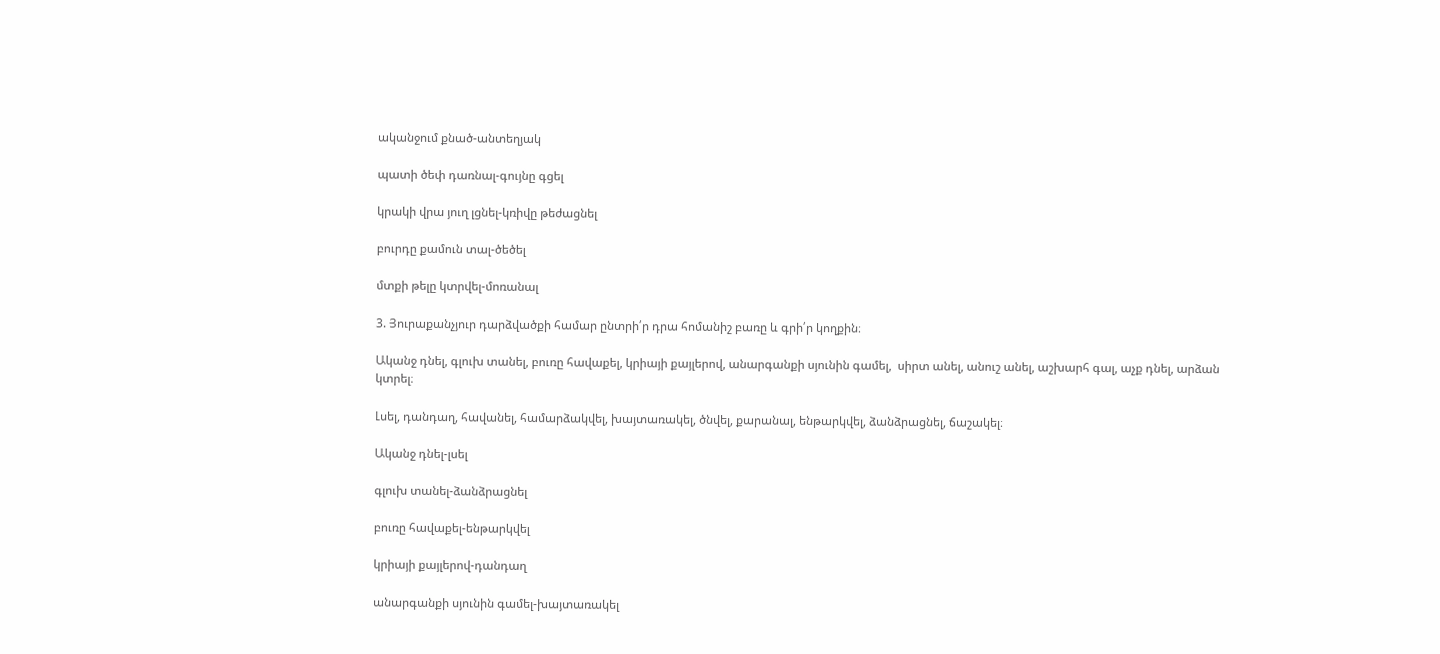ականջում քնած-անտեղյակ

պատի ծեփ դառնալ-գույնը գցել

կրակի վրա յուղ լցնել-կռիվը թեժացնել

բուրդը քամուն տալ-ծեծել

մտքի թելը կտրվել-մոռանալ

3. Յուրաքանչյուր դարձվածքի համար ընտրի՛ր դրա հոմանիշ բառը և գրի՛ր կողքին։

Ականջ դնել, գլուխ տանել, բուռը հավաքել, կրիայի քայլերով, անարգանքի սյունին գամել,  սիրտ անել, անուշ անել, աշխարհ գալ, աչք դնել, արձան կտրել։

Լսել, դանդաղ, հավանել, համարձակվել, խայտառակել, ծնվել, քարանալ, ենթարկվել, ձանձրացնել, ճաշակել։

Ականջ դնել-լսել

գլուխ տանել-ձանձրացնել

բուռը հավաքել-ենթարկվել

կրիայի քայլերով-դանդաղ

անարգանքի սյունին գամել-խայտառակել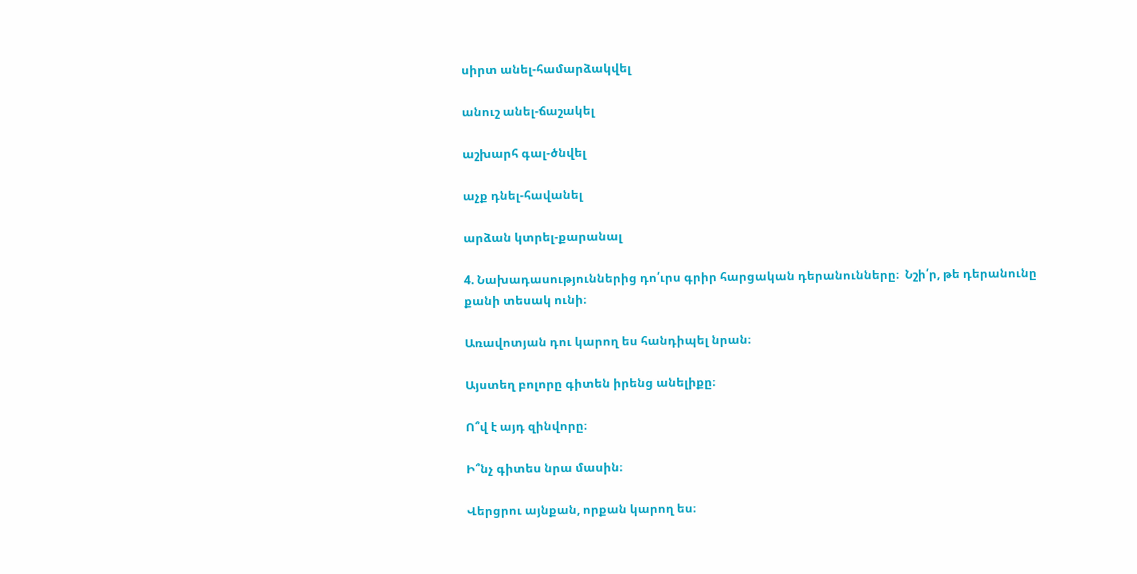սիրտ անել-համարձակվել

անուշ անել-ճաշակել

աշխարհ գալ-ծնվել

աչք դնել-հավանել

արձան կտրել-քարանալ

4. Նախադասություններից դո՛ւրս գրիր հարցական դերանունները։  Նշի՛ր, թե դերանունը քանի տեսակ ունի։

Առավոտյան դու կարող ես հանդիպել նրան։

Այստեղ բոլորը գիտեն իրենց անելիքը։

Ո՞վ է այդ զինվորը։

Ի՞նչ գիտես նրա մասին։

Վերցրու այնքան, որքան կարող ես։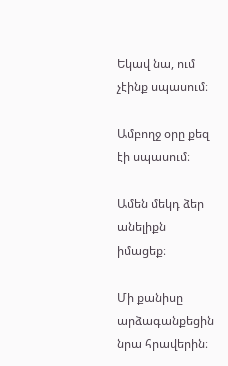Եկավ նա, ում չէինք սպասում։

Ամբողջ օրը քեզ էի սպասում։

Ամեն մեկդ ձեր անելիքն իմացեք։

Մի քանիսը արձագանքեցին նրա հրավերին։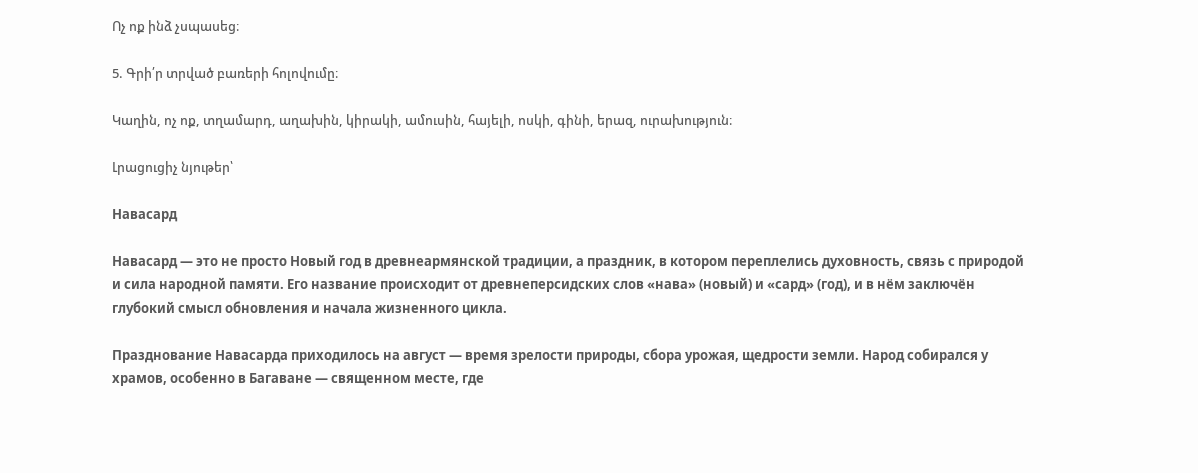Ոչ ոք ինձ չսպասեց։

5. Գրի՛ր տրված բառերի հոլովումը։

Կաղին, ոչ ոք, տղամարդ, աղախին, կիրակի, ամուսին, հայելի, ոսկի, գինի, երազ, ուրախություն։

Լրացուցիչ նյութեր՝

Навасард

Навасард — это не просто Новый год в древнеармянской традиции, а праздник, в котором переплелись духовность, связь с природой и сила народной памяти. Его название происходит от древнеперсидских слов «нава» (новый) и «сард» (год), и в нём заключён глубокий смысл обновления и начала жизненного цикла.

Празднование Навасарда приходилось на август — время зрелости природы, сбора урожая, щедрости земли. Народ собирался у храмов, особенно в Багаване — священном месте, где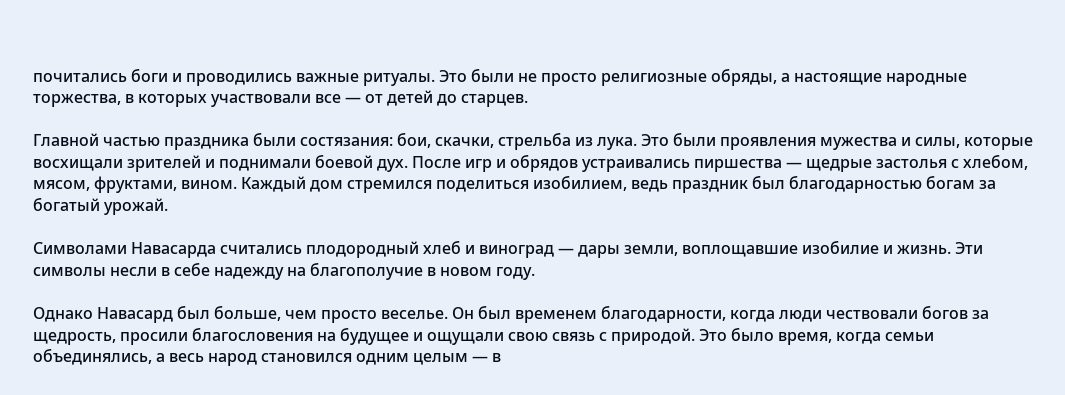почитались боги и проводились важные ритуалы. Это были не просто религиозные обряды, а настоящие народные торжества, в которых участвовали все — от детей до старцев.

Главной частью праздника были состязания: бои, скачки, стрельба из лука. Это были проявления мужества и силы, которые восхищали зрителей и поднимали боевой дух. После игр и обрядов устраивались пиршества — щедрые застолья с хлебом, мясом, фруктами, вином. Каждый дом стремился поделиться изобилием, ведь праздник был благодарностью богам за богатый урожай.

Символами Навасарда считались плодородный хлеб и виноград — дары земли, воплощавшие изобилие и жизнь. Эти символы несли в себе надежду на благополучие в новом году.

Однако Навасард был больше, чем просто веселье. Он был временем благодарности, когда люди чествовали богов за щедрость, просили благословения на будущее и ощущали свою связь с природой. Это было время, когда семьи объединялись, а весь народ становился одним целым — в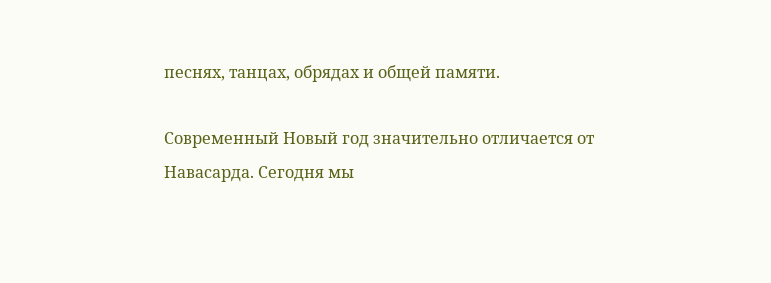песнях, танцах, обрядах и общей памяти.

Современный Новый год значительно отличается от Навасарда. Сегодня мы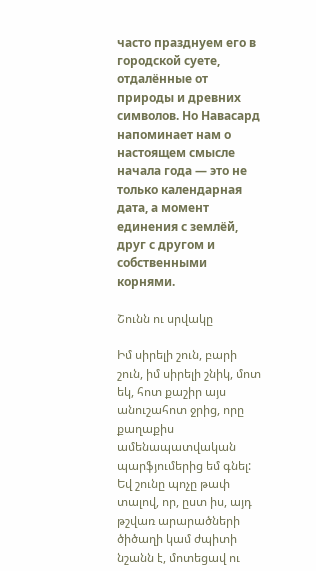часто празднуем его в городской суете, отдалённые от природы и древних символов. Но Навасард напоминает нам о настоящем смысле начала года — это не только календарная дата, а момент единения с землёй, друг с другом и собственными корнями.

Շունն ու սրվակը

Իմ սիրելի շուն, բարի շուն, իմ սիրելի շնիկ, մոտ եկ, հոտ քաշիր այս անուշահոտ ջրից, որը քաղաքիս ամենապատվական պարֆյումերից եմ գնել: Եվ շունը պոչը թափ տալով, որ, ըստ իս, այդ թշվառ արարածների ծիծաղի կամ ժպիտի նշանն է, մոտեցավ ու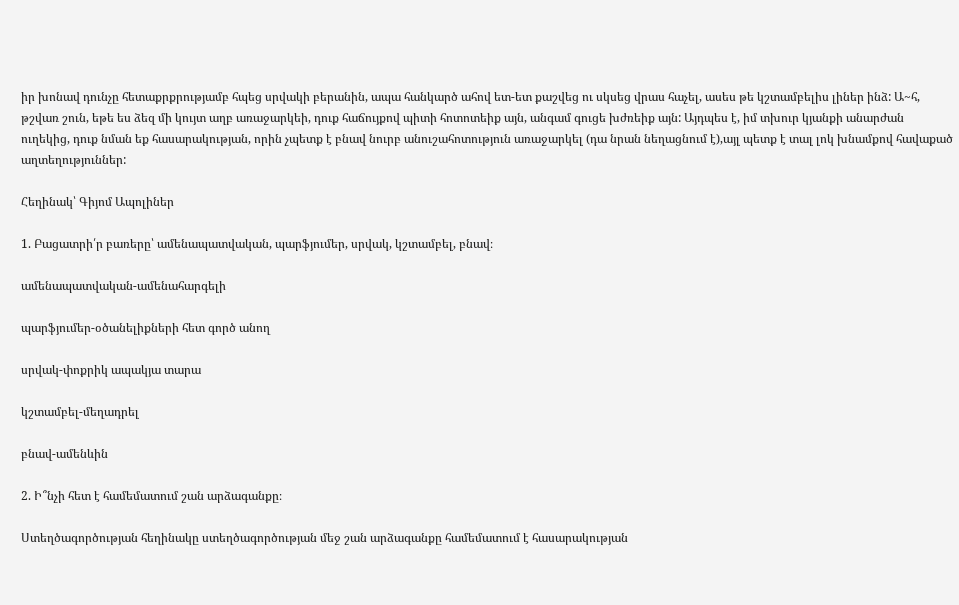իր խոնավ դունչը հետաքրքրությամբ հպեց սրվակի բերանին, ապա հանկարծ ահով ետ-ետ քաշվեց ու սկսեց վրաս հաչել, ասես թե կշտամբելիս լիներ ինձ: Ա~հ, թշվառ շուն, եթե ես ձեզ մի կույտ աղբ առաջարկեի, դուք հաճույքով պիտի հոտոտեիք այն, անգամ գուցե խժռեիք այն: Այդպես է, իմ տխուր կյանքի անարժան ուղեկից, դուք նման եք հասարակության, որին չպետք է բնավ նուրբ անուշահոտություն առաջարկել (դա նրան նեղացնում է),այլ պետք է տալ լոկ խնամքով հավաքած աղտեղություններ:

Հեղինակ՝ Գիյոմ Ապոլիներ

1. Բացատրի՛ր բառերը՝ ամենապատվական, պարֆյումեր, սրվակ, կշտամբել, բնավ։

ամենապատվական-ամենահարգելի

պարֆյումեր-օծանելիքների հետ գործ անող

սրվակ-փոքրիկ ապակյա տարա

կշտամբել-մեղադրել

բնավ-ամենևին

2. Ի՞նչի հետ է համեմատում շան արձագանքը։

Ստեղծագործության հեղինակը ստեղծագործության մեջ շան արձագանքը համեմատում է հասարակության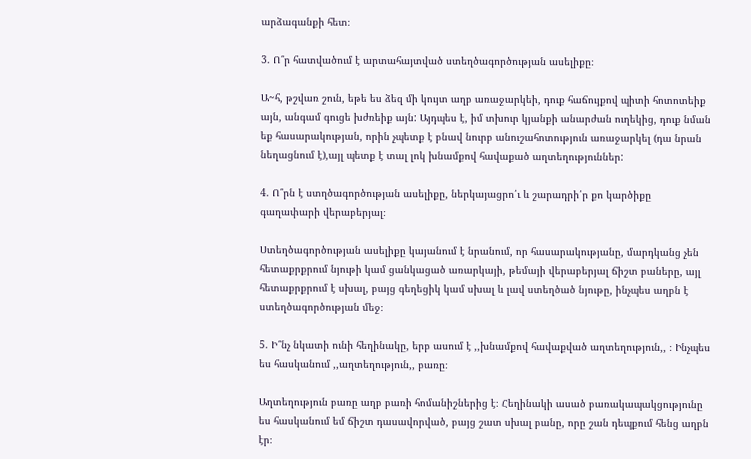արձագանքի հետ։

3. Ո՞ր հատվածում է արտահայտված ստեղծագործության ասելիքը։

Ա~հ, թշվառ շուն, եթե ես ձեզ մի կույտ աղբ առաջարկեի, դուք հաճույքով պիտի հոտոտեիք այն, անգամ գուցե խժռեիք այն: Այդպես է, իմ տխուր կյանքի անարժան ուղեկից, դուք նման եք հասարակության, որին չպետք է բնավ նուրբ անուշահոտություն առաջարկել (դա նրան նեղացնում է),այլ պետք է տալ լոկ խնամքով հավաքած աղտեղություններ:

4. Ո՞րն է ստղծագործության ասելիքը, ներկայացրո՛ւ և շարադրի՛ր քո կարծիքը գաղափարի վերաբերյալ։

Ստեղծագործության ասելիքը կայանում է նրանում, որ հասարակությանը, մարդկանց չեն հետաքրքրում նյութի կամ ցանկացած առարկայի, թեմայի վերաբերյալ ճիշտ բաները, այլ հետաքրքրում է սխալ, բայց գեղեցիկ կամ սխալ և լավ ստեղծած նյութը, ինչպես աղբն է ստեղծագործության մեջ։

5. Ի՞նչ նկատի ունի հեղինակը, երբ ասում է ,,խնամքով հավաքված աղտեղություն,, ։ Ինչպես ես հասկանում ,,աղտեղություն,, բառը։

Աղտեղություն բառը աղբ բառի հոմանիշներից է։ Հեղինակի ասած բառակապակցությունը ես հասկանում եմ ճիշտ դասավորված, բայց շատ սխալ բանը, որը շան դեպքում հենց աղբն էր։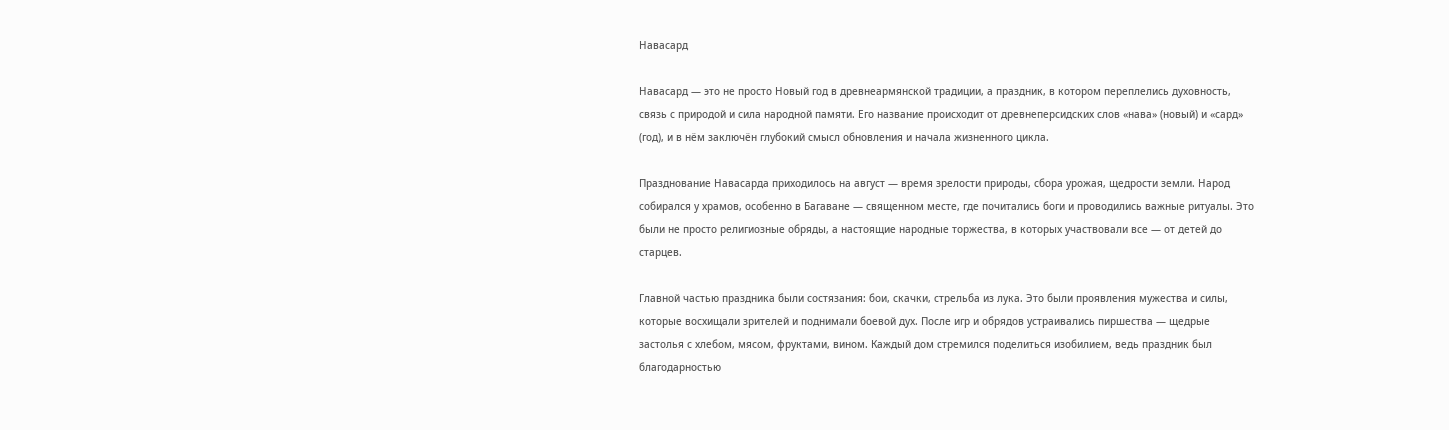Навасард

Навасард — это не просто Новый год в древнеармянской традиции, а праздник, в котором переплелись духовность, связь с природой и сила народной памяти. Его название происходит от древнеперсидских слов «нава» (новый) и «сард» (год), и в нём заключён глубокий смысл обновления и начала жизненного цикла.

Празднование Навасарда приходилось на август — время зрелости природы, сбора урожая, щедрости земли. Народ собирался у храмов, особенно в Багаване — священном месте, где почитались боги и проводились важные ритуалы. Это были не просто религиозные обряды, а настоящие народные торжества, в которых участвовали все — от детей до старцев.

Главной частью праздника были состязания: бои, скачки, стрельба из лука. Это были проявления мужества и силы, которые восхищали зрителей и поднимали боевой дух. После игр и обрядов устраивались пиршества — щедрые застолья с хлебом, мясом, фруктами, вином. Каждый дом стремился поделиться изобилием, ведь праздник был благодарностью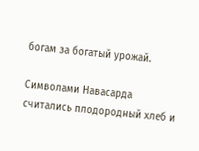богам за богатый урожай.

Символами Навасарда считались плодородный хлеб и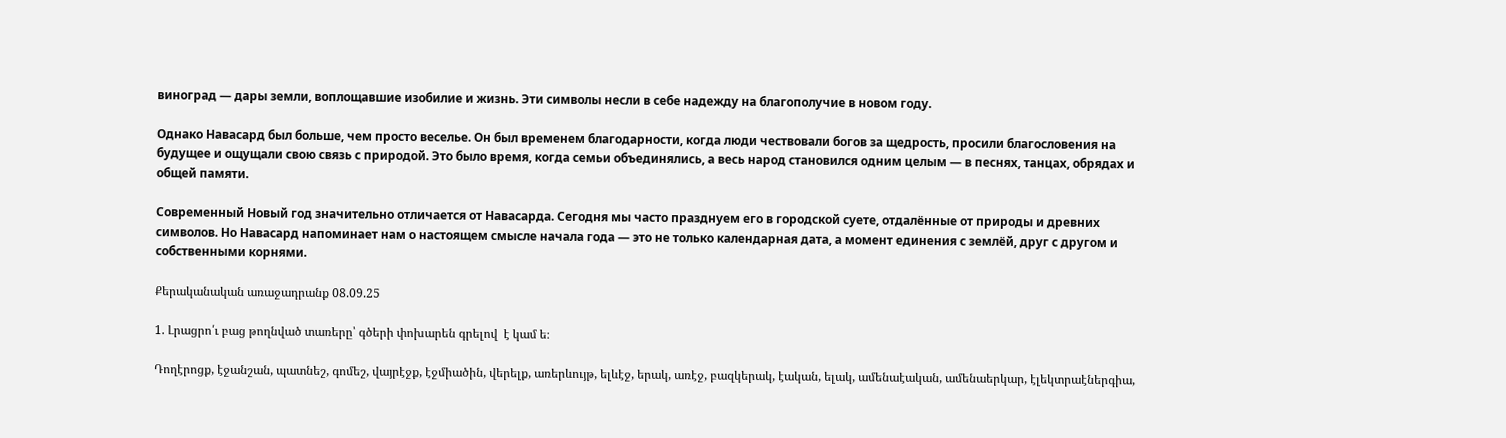виноград — дары земли, воплощавшие изобилие и жизнь. Эти символы несли в себе надежду на благополучие в новом году.

Однако Навасард был больше, чем просто веселье. Он был временем благодарности, когда люди чествовали богов за щедрость, просили благословения на будущее и ощущали свою связь с природой. Это было время, когда семьи объединялись, а весь народ становился одним целым — в песнях, танцах, обрядах и общей памяти.

Современный Новый год значительно отличается от Навасарда. Сегодня мы часто празднуем его в городской суете, отдалённые от природы и древних символов. Но Навасард напоминает нам о настоящем смысле начала года — это не только календарная дата, а момент единения с землёй, друг с другом и собственными корнями.

Քերականական առաջադրանք 08.09.25

1. Լրացրո՛ւ բաց թողնված տառերը՝ գծերի փոխարեն գրելով  է կամ ե։

Դողէրոցք, էջանշան, պատնեշ, գոմեշ, վայրէջք, էջմիածին, վերելք, առերևույթ, ելևէջ, երակ, առէջ, բազկերակ, էական, ելակ, ամենաէական, ամենաերկար, էլեկտրաէներգիա,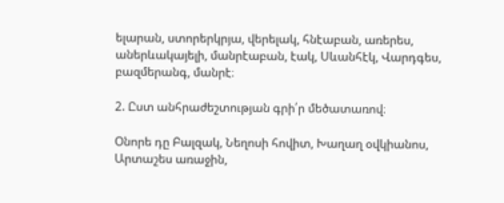ելարան, ստորերկրյա, վերելակ, հնէաբան, առերես, աներևակայելի, մանրէաբան, էակ, Սևանհէկ, Վարդգես, բազմերանգ, մանրէ։

2. Ըստ անհրաժեշտության գրի՛ր մեծատառով։

Օնորե դը Բալզակ, Նեղոսի հովիտ, Խաղաղ օվկիանոս, Արտաշես առաջին,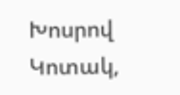Խոսրով Կոտակ,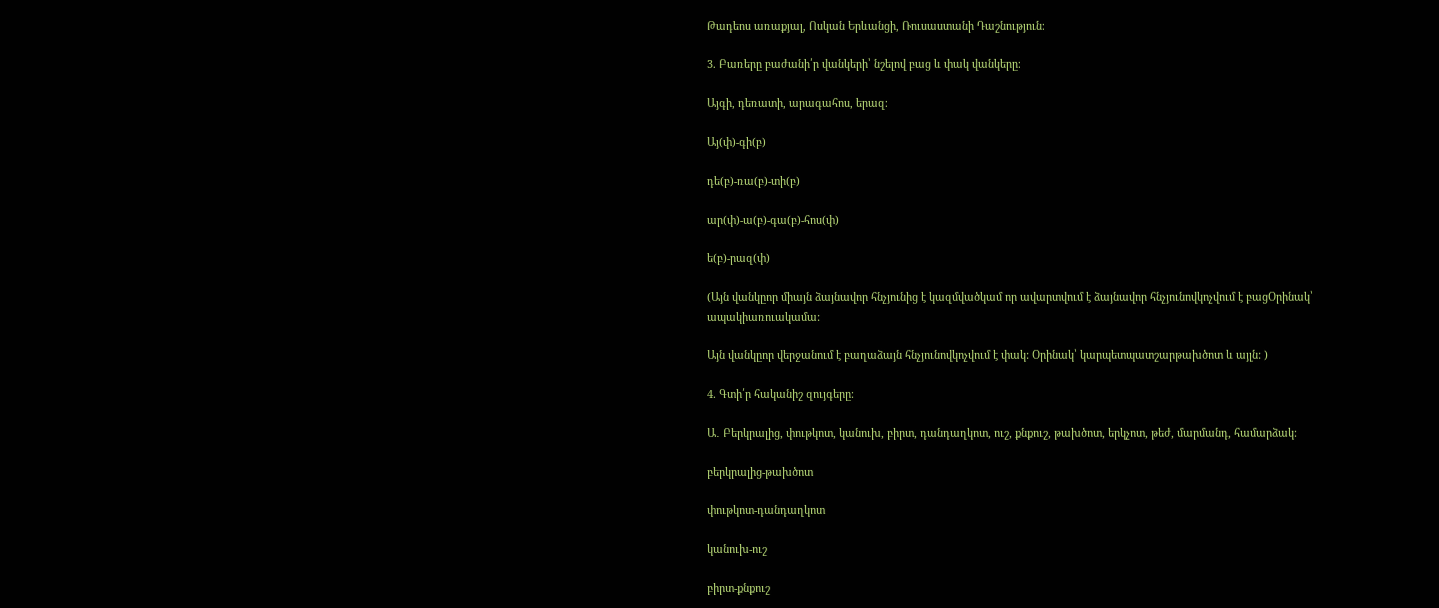Թադեոս առաքյալ, Ոսկան Երևանցի, Ռուսաստանի Դաշնություն։

3. Բառերը բաժանի՛ր վանկերի՝ նշելով բաց և փակ վանկերը։

Այգի, դեռատի, արագահոս, երազ։

Այ(փ)-գի(բ)

դե(բ)-ռա(բ)-տի(բ)

ար(փ)-ա(բ)-գա(բ)-հոս(փ)

ե(բ)-րազ(փ)

(Այն վանկըոր միայն ձայնավոր հնչյունից է կազմվածկամ որ ավարտվում է ձայնավոր հնչյունովկոչվում է բացՕրինակ՝ ապակիառուակամա:

Այն վանկըոր վերջանում է բաղաձայն հնչյունովկոչվում է փակ: Օրինակ՝ կարպետպատշարթախծոտ և այլն: )

4. Գտի՛ր հականիշ զույգերը։

Ա․ Բերկրալից, փութկոտ, կանուխ, բիրտ, դանդաղկոտ, ուշ, քնքուշ, թախծոտ, երկչոտ, թեժ, մարմանդ, համարձակ։

բերկրալից-թախծոտ

փութկոտ-դանդաղկոտ

կանուխ-ուշ

բիրտ-քնքուշ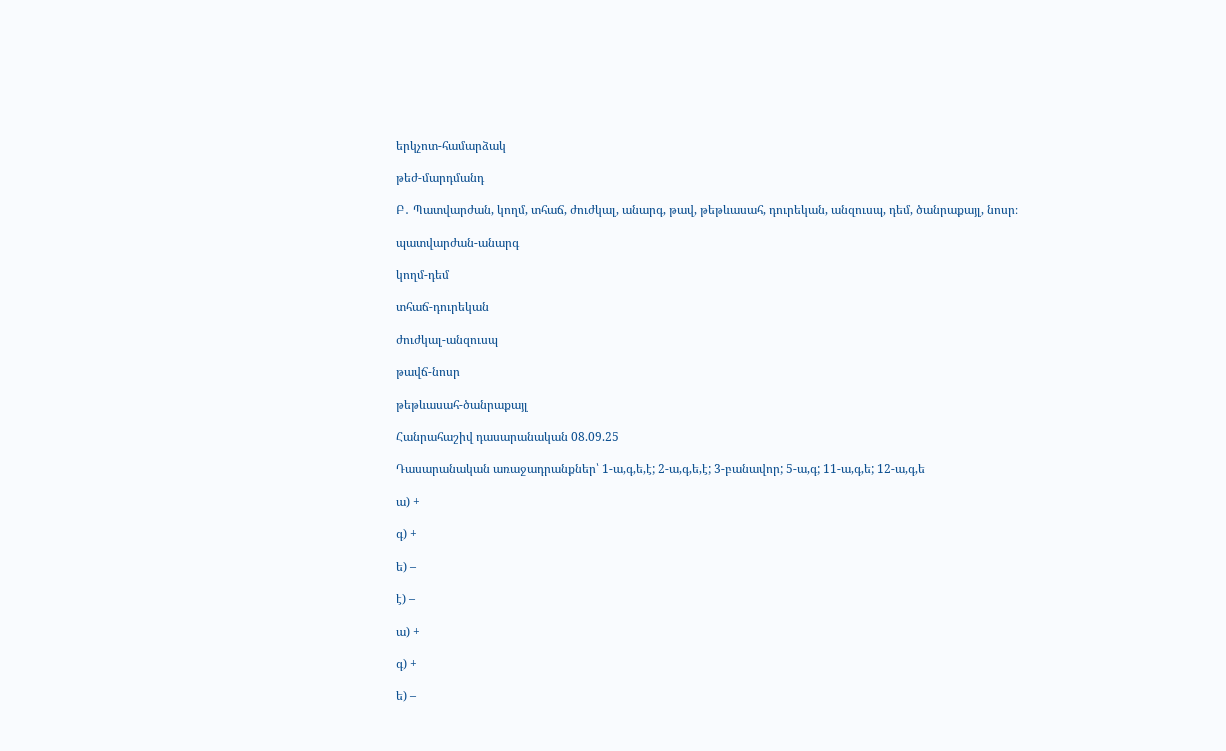երկչոտ-համարձակ

թեժ-մարդմանդ

Բ․ Պատվարժան, կողմ, տհաճ, ժուժկալ, անարգ, թավ, թեթևասահ, դուրեկան, անզուսպ, դեմ, ծանրաքայլ, նոսր։

պատվարժան-անարգ

կողմ-դեմ

տհաճ-դուրեկան

ժուժկալ-անզուսպ

թավճ-նոսր

թեթևասահ-ծանրաքայլ

Հանրահաշիվ դասարանական 08.09.25

Դասարանական առաջադրանքներ՝ 1-ա,գ,ե,է; 2-ա,գ,ե,է; 3-բանավոր; 5-ա,գ; 11-ա,գ,ե; 12-ա,գ,ե

ա) +

գ) +

ե) –

է) –

ա) +

գ) +

ե) –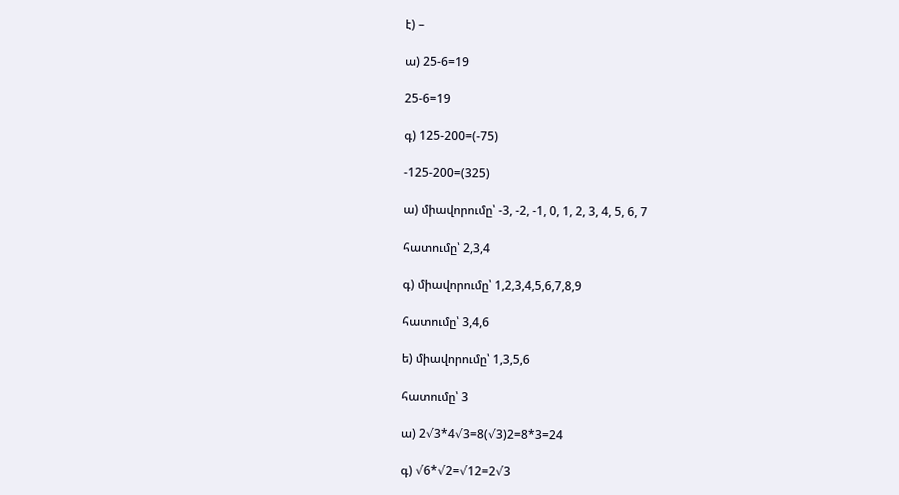է) –

ա) 25-6=19

25-6=19

գ) 125-200=(-75)

-125-200=(325)

ա) միավորումը՝ -3, -2, -1, 0, 1, 2, 3, 4, 5, 6, 7

հատումը՝ 2,3,4

գ) միավորումը՝ 1,2,3,4,5,6,7,8,9

հատումը՝ 3,4,6

ե) միավորումը՝ 1,3,5,6

հատումը՝ 3

ա) 2√3*4√3=8(√3)2=8*3=24

գ) √6*√2=√12=2√3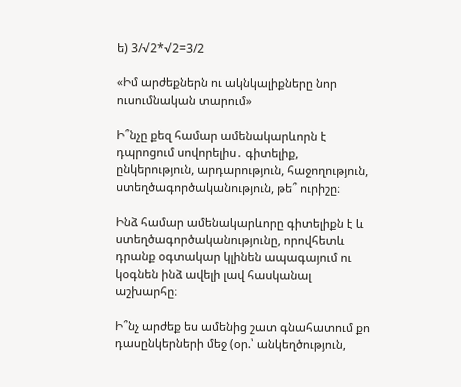ե) 3/√2*√2=3/2

«Իմ արժեքներն ու ակնկալիքները նոր ուսումնական տարում»

Ի՞նչը քեզ համար ամենակարևորն է դպրոցում սովորելիս․ գիտելիք, ընկերություն, արդարություն, հաջողություն, ստեղծագործականություն, թե՞ ուրիշը։

Ինձ համար ամենակարևորը գիտելիքն է և ստեղծագործականությունը, որովհետև դրանք օգտակար կլինեն ապագայում ու կօգնեն ինձ ավելի լավ հասկանալ աշխարհը։

Ի՞նչ արժեք ես ամենից շատ գնահատում քո դասընկերների մեջ (օր.՝ անկեղծություն,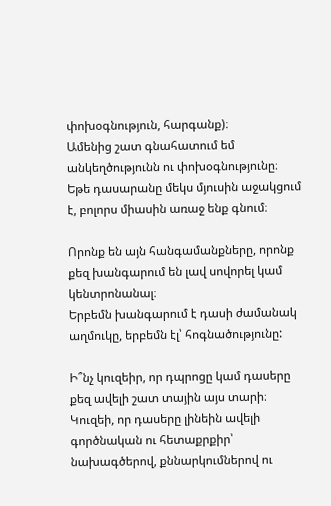փոխօգնություն, հարգանք)։
Ամենից շատ գնահատում եմ անկեղծությունն ու փոխօգնությունը։ Եթե դասարանը մեկս մյուսին աջակցում է, բոլորս միասին առաջ ենք գնում։

Որոնք են այն հանգամանքները, որոնք քեզ խանգարում են լավ սովորել կամ կենտրոնանալ։
Երբեմն խանգարում է դասի ժամանակ աղմուկը, երբեմն էլ՝ հոգնածությունը:

Ի՞նչ կուզեիր, որ դպրոցը կամ դասերը քեզ ավելի շատ տային այս տարի։
Կուզեի, որ դասերը լինեին ավելի գործնական ու հետաքրքիր՝ նախագծերով, քննարկումներով ու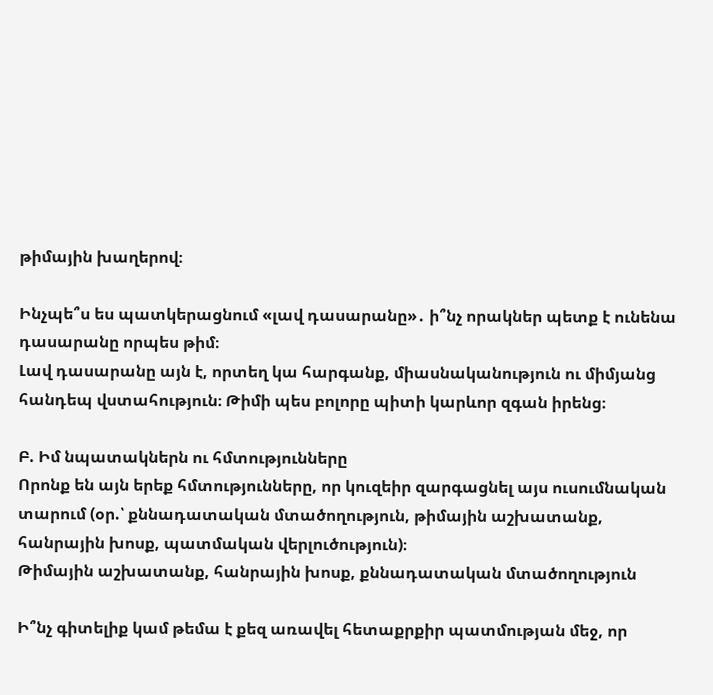թիմային խաղերով։

Ինչպե՞ս ես պատկերացնում «լավ դասարանը»․ ի՞նչ որակներ պետք է ունենա դասարանը որպես թիմ։
Լավ դասարանը այն է, որտեղ կա հարգանք, միասնականություն ու միմյանց հանդեպ վստահություն։ Թիմի պես բոլորը պիտի կարևոր զգան իրենց։

Բ. Իմ նպատակներն ու հմտությունները
Որոնք են այն երեք հմտությունները, որ կուզեիր զարգացնել այս ուսումնական տարում (օր.՝ քննադատական մտածողություն, թիմային աշխատանք, հանրային խոսք, պատմական վերլուծություն)։
Թիմային աշխատանք, հանրային խոսք, քննադատական մտածողություն

Ի՞նչ գիտելիք կամ թեմա է քեզ առավել հետաքրքիր պատմության մեջ, որ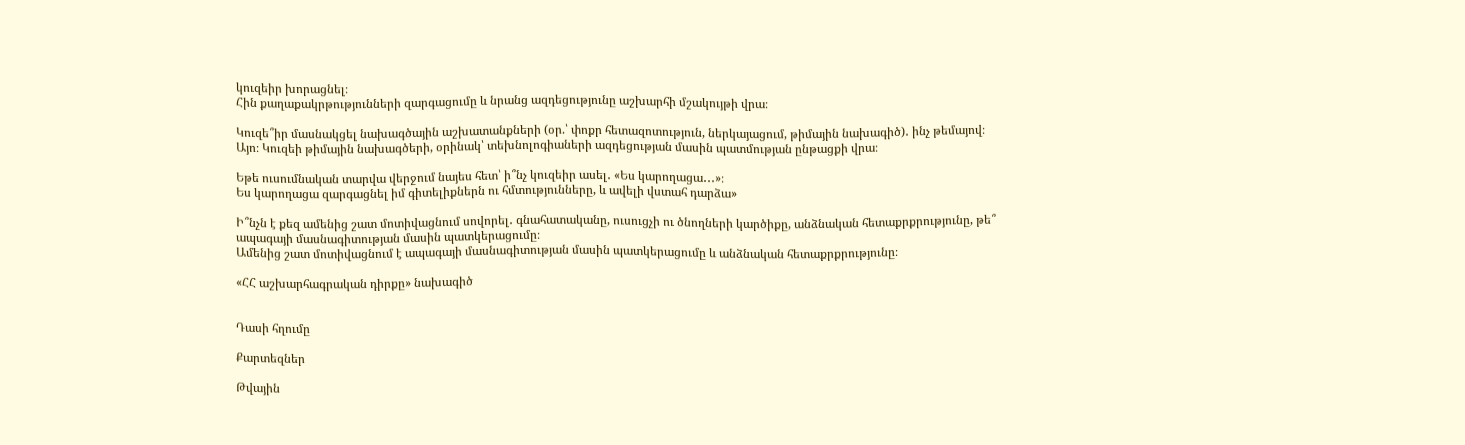կուզեիր խորացնել։
Հին քաղաքակրթությունների զարգացումը և նրանց ազդեցությունը աշխարհի մշակույթի վրա։

Կուզե՞իր մասնակցել նախագծային աշխատանքների (օր.՝ փոքր հետազոտություն, ներկայացում, թիմային նախագիծ)․ ինչ թեմայով։
Այո։ Կուզեի թիմային նախագծերի, օրինակ՝ տեխնոլոգիաների ազդեցության մասին պատմության ընթացքի վրա։

Եթե ուսումնական տարվա վերջում նայես հետ՝ ի՞նչ կուզեիր ասել․ «Ես կարողացա․․․»։
Ես կարողացա զարգացնել իմ գիտելիքներն ու հմտությունները, և ավելի վստահ դարձա»

Ի՞նչն է քեզ ամենից շատ մոտիվացնում սովորել․ գնահատականը, ուսուցչի ու ծնողների կարծիքը, անձնական հետաքրքրությունը, թե՞ ապագայի մասնագիտության մասին պատկերացումը։
Ամենից շատ մոտիվացնում է ապագայի մասնագիտության մասին պատկերացումը և անձնական հետաքրքրությունը։

«ՀՀ աշխարհագրական դիրքը» նախագիծ


Դասի հղումը

Քարտեզներ

Թվային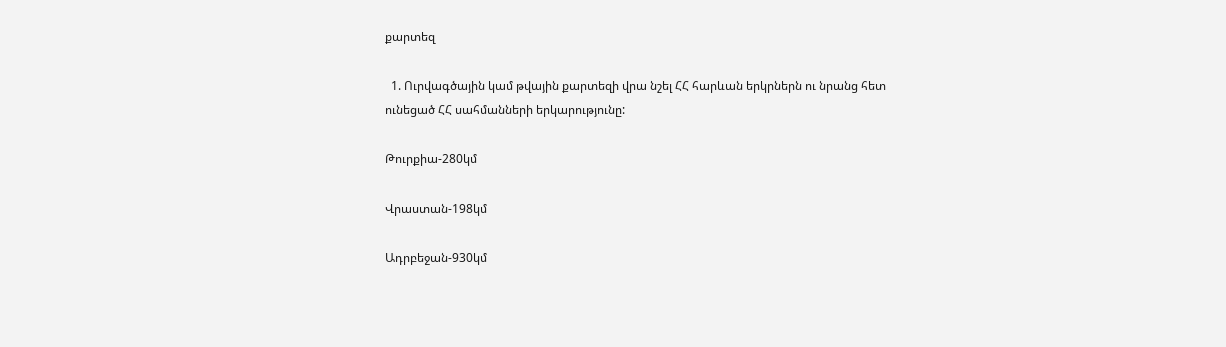քարտեզ

  1. Ուրվագծային կամ թվային քարտեզի վրա նշել ՀՀ հարևան երկրներն ու նրանց հետ ունեցած ՀՀ սահմանների երկարությունը:

Թուրքիա-280կմ

Վրաստան-198կմ

Ադրբեջան-930կմ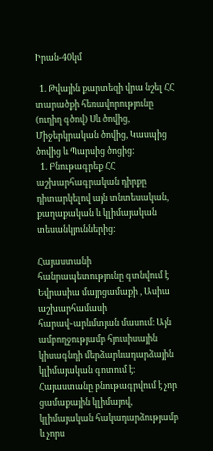Իրան-40կմ

  1. Թվային քարտեզի վրա նշել ՀՀ տարածքի հեռավորությունը (ուղիղ գծով) Սև ծովից, Միջերկրական ծովից, Կասպից ծովից և Պարսից ծոցից:
  1. Բնութագրեք ՀՀ աշխարհագրական դիրքը դիտարկելով այն տնտեսական, քաղաքական և կլիմայական տեսանկյուններից:

Հայաստանի հանրապետությունը գտնվում է Եվրասիա մայրցամաքի , Ասիա աշխարհամասի հարավ֊արևմտյան մասում։ Այն ամբողջությամբ հյուսիսային կիսագնդի մերձարևադարձային կլիմայական գոտում է։ Հայաստանը բնութագրվում է չոր ցամաքային կլիմայով, կլիմայական հակադարձությամբ և չորս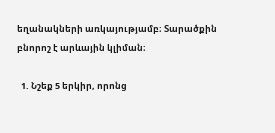եղանակների առկայությամբ։ Տարածքին բնորոշ է արևային կլիման։

  1. Նշեք 5 երկիր, որոնց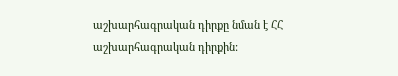աշխարհագրական դիրքը նման է ՀՀ աշխարհագրական դիրքին: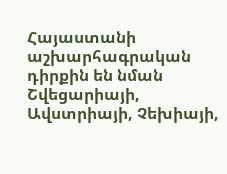Հայաստանի աշխարհագրական դիրքին են նման Շվեցարիայի, Ավստրիայի, Չեխիայի,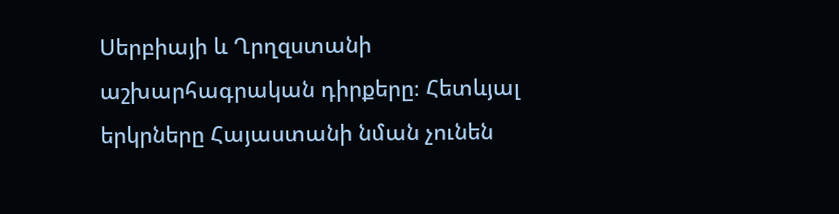Սերբիայի և Ղրղզստանի աշխարհագրական դիրքերը։ Հետևյալ երկրները Հայաստանի նման չունեն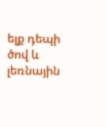ելք դեպի ծով և լեռնային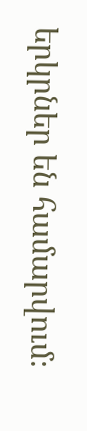երկրներ են համարվում։